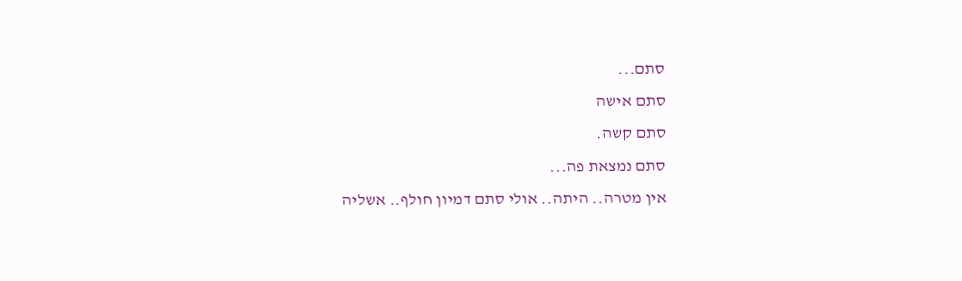סתם...
סתם אישה
סתם קשה.
סתם נמצאת פה...
אין מטרה.. היתה.. אולי סתם דמיון חולף.. אשליה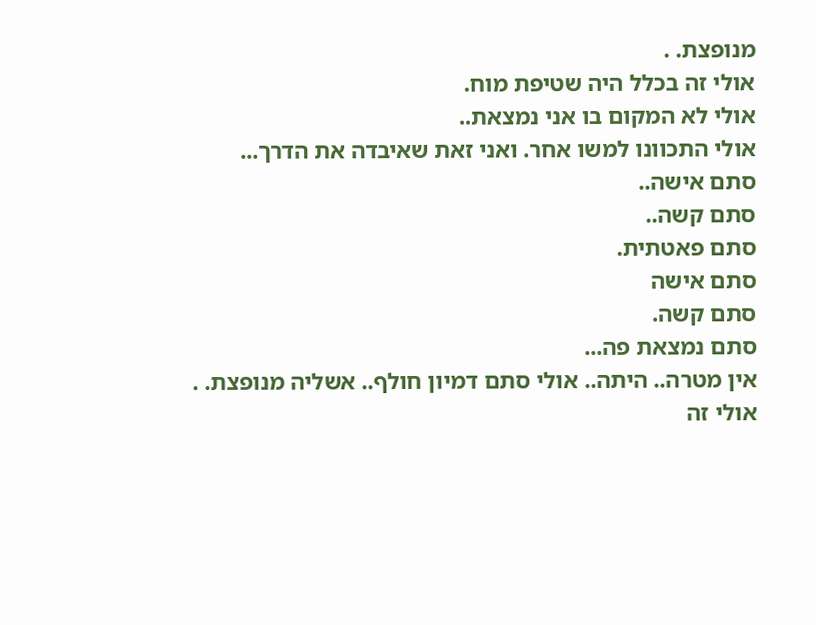מנופצת. .
אולי זה בכלל היה שטיפת מוח.
אולי לא המקום בו אני נמצאת..
אולי התכוונו למשו אחר. ואני זאת שאיבדה את הדרך...
סתם אישה..
סתם קשה..
סתם פאטתית.
סתם אישה
סתם קשה.
סתם נמצאת פה...
אין מטרה.. היתה.. אולי סתם דמיון חולף.. אשליה מנופצת. .
אולי זה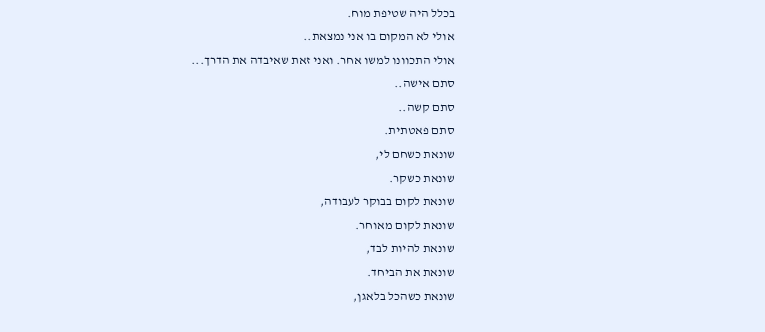בכלל היה שטיפת מוח.
אולי לא המקום בו אני נמצאת..
אולי התכוונו למשו אחר. ואני זאת שאיבדה את הדרך...
סתם אישה..
סתם קשה..
סתם פאטתית.
שונאת כשחם לי,
שונאת כשקר.
שונאת לקום בבוקר לעבודה,
שונאת לקום מאוחר.
שונאת להיות לבד,
שונאת את הביחד.
שונאת כשהכל בלאגן,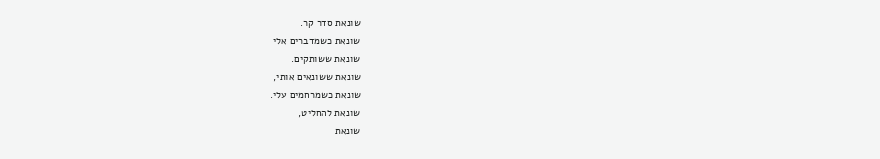שונאת סדר קר.
שונאת כשמדברים אלי
שונאת ששותקים.
שונאת ששונאים אותי,
שונאת כשמרחמים עלי.
שונאת להחליט,
שונאת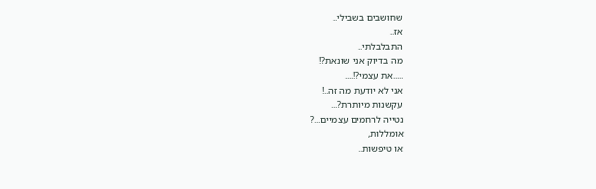שחושבים בשבילי..
אז..
התבלבלתי..
מה בדיוק אני שונאת?!
.....את עצמי?!....
אני לא יודעת מה זה..!
עקשנות מיותרת?...
נטייה לרחמים עצמיים...?
אומללות,
או טיפשות..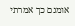אומנם כך אמרתי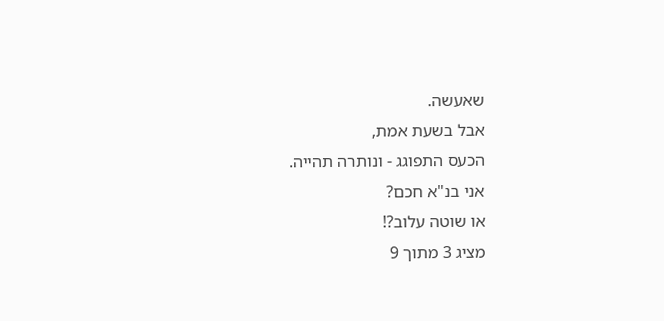שאעשה.
אבל בשעת אמת,
הכעס התפוגג - ונותרה תהייה.
אני בנ"א חכם?
או שוטה עלוב?!
מציג 3 מתוך 9